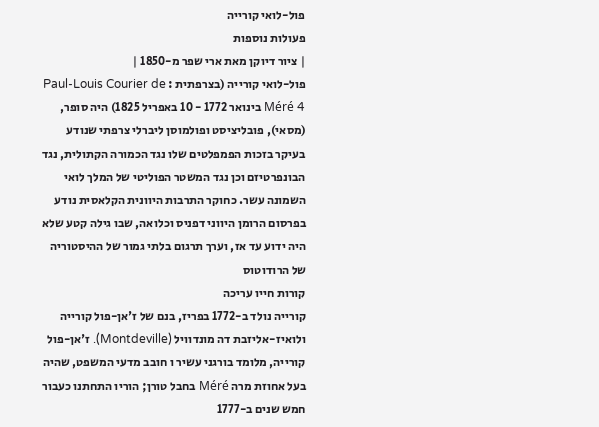פול-לואי קורייה
פעולות נוספות
| ציור דיוקן מאת ארי שפר מ-1850 |
פול-לואי קורייה (בצרפתית : Paul-Louis Courier de Méré 4 בינואר 1772 - 10 באפריל 1825) היה סופר, (מסאי), פובליציסט ופולמוסן ליברלי צרפתי שנודע בעיקר בזכות הפמפלטים שלו נגד הכמורה הקתולית, נגד הבונפרטיזם וכן נגד המשטר הפוליטי של המלך לואי השמונה עשר. כחוקר התרבות היוונית הקלאסית נודע בפרסום הרומן היווני דפניס וכלואה, שבו גילה קטע שלא היה ידוע עד אז, וערך תרגום בלתי גמור של ההיסטוריה של הרודוטוס
קורות חייו עריכה
קורייה נולד ב-1772 בפריז, בנם של ז'אן-פול קורייה ולואיז-אליזבת דה מונדוויל (Montdeville). ז'אן-פול קורייה, מלומד בורגני עשיר ו חובב מדעי המשפט, שהיה בעל אחוזת מרה Méré בחבל טורן; הוריו התחתנו כעבור חמש שנים ב-1777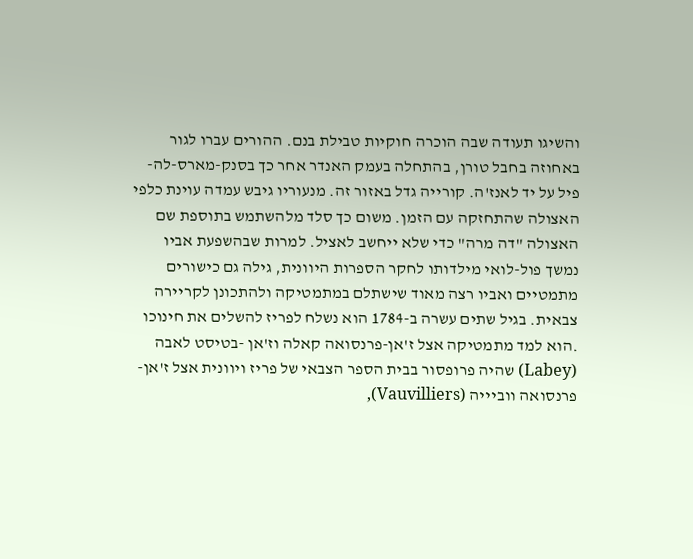והשיגו תעודה שבה הוכרה חוקיות טבילת בנם. ההורים עברו לגור באחוזה בחבל טורן, בהתחלה בעמק האנדר אחר כך בסנק-מארס-לה-פיל על יד לאנז'ה. קורייה גדל באזור זה. מנעוריו גיבש עמדה עוינת כלפי האצולה שהתחזקה עם הזמן. משום כך סלד מלהשתמש בתוספת שם האצולה "דה מרה" כדי שלא ייחשב לאציל. למרות שבהשפעת אביו נמשך פול-לואי מילדותו לחקר הספרות היוונית, גילה גם כישורים מתמטיים ואביו רצה מאוד שישתלם במתמטיקה ולהתכונן לקריירה צבאית. בגיל שתים עשרה ב-1784 הוא נשלח לפריז להשלים את חינוכו .הוא למד מתמטיקה אצל ז'אן-פרנסואה קאלה וז'אן -בטיסט לאבה (Labey) שהיה פרופסור בבית הספר הצבאי של פריז ויוונית אצל ז'אן-פרנסואה ווביייה (Vauvilliers),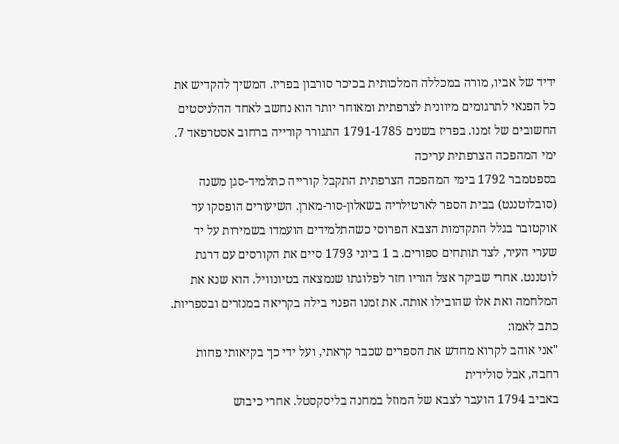ידיד של אביו, מורה במכללה המלכותית בכיכר סורבון בפריז. המשיך להקדיש את כל הפנאי לתרגומים מיוונית לצרפתית ומאוחר יותר הוא נחשב לאחד ההלניסטים החשובים של זמנו. בפריז בשנים 1791-1785 התגורר קורייה ברחוב אסטרפאד 7.
ימי המהפכה הצרפתית עריכה
בספטמבר 1792 בימי המהפכה הצרפתית התקבל קורייה כתלמיד-סגן משנה (סובלוטננט) בבית הספר לארטילריה בשאלון-סור-מארן. השיעורים הופסקו עד אוקטובר בגלל התקדמות הצבא הפרוסי כשהתלמידים הועמדו בשמירות על יד שערי העיר, לצד תותחים ספורים. ב 1 ביוני 1793 סיים את הקורסים עם דרגת לוטננט. אחרי שביקר אצל הוריו חזר לפלוגתו שנמצאה בטיונוויל. הוא שנא את המלחמה ואת אלו שהובילו אותה. את זמנו הפנוי בילה בקריאה במנזרים ובספריות. כתב לאמו:
"אני אוהב לקרוא מחדש את הספרים שכבר קראתי, ועל ידי כך בקיאותי פחות רחבה, אבל סולידית
באביב 1794 הועבר לצבא של המוזל במחנה בליסקסטל. אחרי כיבוש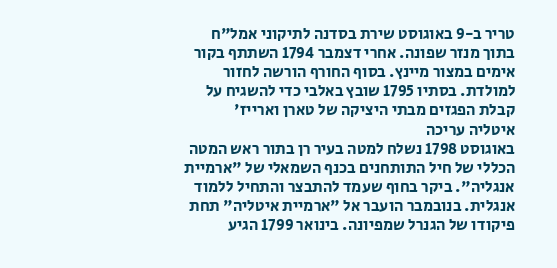טריר ב-9 באוגוסט שירת בסדנה לתיקוני אמל"ח בתוך מנזר שפונה. אחרי דצמבר 1794 השתתף בקור אימים במצור מיינץ. בסוף החורף הורשה לחזור למולדת. בסתיו 1795 שובץ באלבי כדי להשגיח על קבלת הפגזים מבתי היציקה של טארן וארייז'
איטליה עריכה
באוגוסט 1798 נשלח למטה בעיר רן בתור ראש המטה הכללי של חיל התותחנים בכנף השמאלי של "ארמיית אנגליה". ביקר בחוף שעמד להתבצר והתחיל ללמוד אנגלית. בנובמבר הועבר אל "ארמיית איטליה" תחת פיקודו של הגנרל שמפיונה. בינואר 1799 הגיע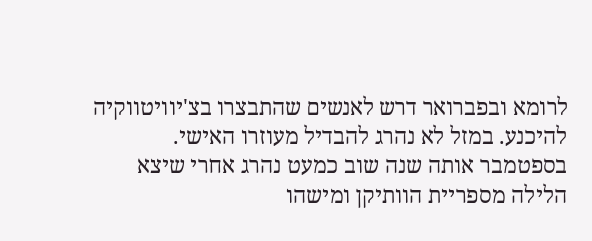לרומא ובפברואר דרש לאנשים שהתבצרו בצ'יוויטווקיה להיכנע. במזל לא נהרג להבדיל מעוזרו האישי. בספטמבר אותה שנה שוב כמעט נהרג אחרי שיצא הלילה מספריית הוותיקן ומישהו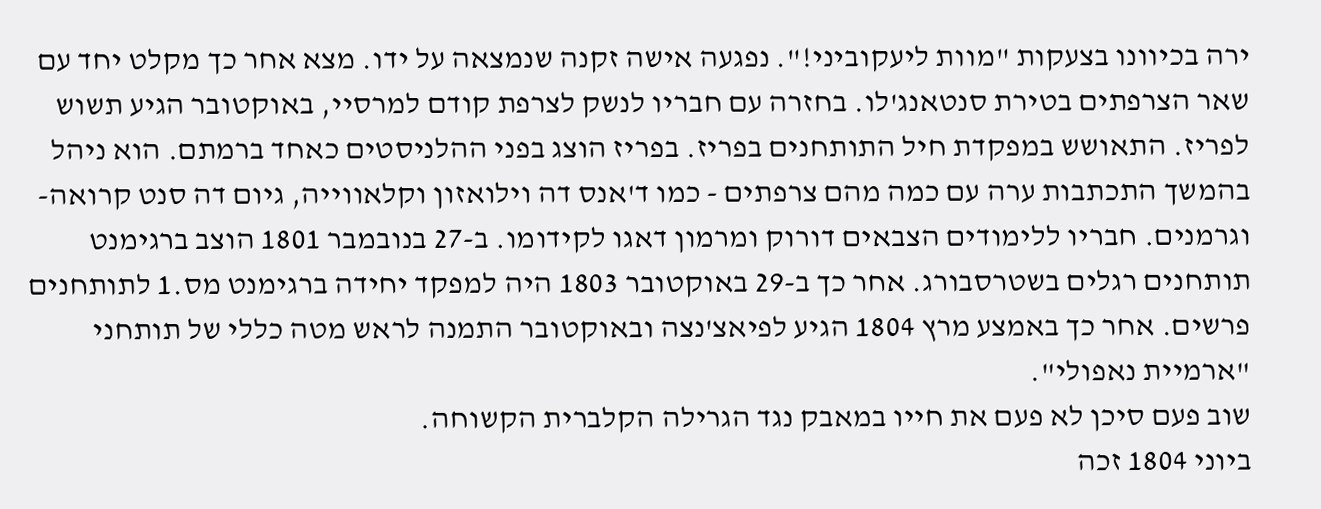ירה בכיוונו בצעקות "מוות ליעקוביני!". נפגעה אישה זקנה שנמצאה על ידו. מצא אחר כך מקלט יחד עם שאר הצרפתים בטירת סנטאנג'לו. בחזרה עם חבריו לנשק לצרפת קודם למרסיי, באוקטובר הגיע תשוש לפריז. התאושש במפקדת חיל התותחנים בפריז. בפריז הוצג בפני ההלניסטים כאחד ברמתם. הוא ניהל בהמשך התכתבות ערה עם כמה מהם צרפתים - כמו ד'אנס דה וילואזון וקלאווייה, גיום דה סנט קרואה- וגרמנים. חבריו ללימודים הצבאים דורוק ומרמון דאגו לקידומו. ב-27 בנובמבר 1801 הוצב ברגימנט תותחנים רגלים בשטרסבורג. אחר כך ב-29 באוקטובר 1803 היה למפקד יחידה ברגימנט מס.1 לתותחנים פרשים. אחר כך באמצע מרץ 1804 הגיע לפיאצ'נצה ובאוקטובר התמנה לראש מטה כללי של תותחני "ארמיית נאפולי".
שוב פעם סיכן לא פעם את חייו במאבק נגד הגרילה הקלברית הקשוחה.
ביוני 1804 זכה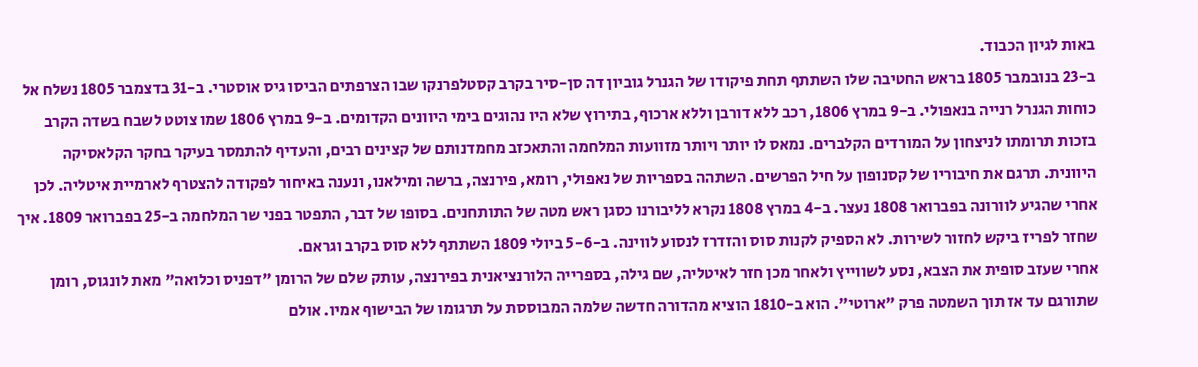באות לגיון הכבוד.
ב-23 בנובמבר 1805 בראש החטיבה שלו השתתף תחת פיקודו של הגנרל גוביון דה סן-סיר בקרב קסטלפרנקו שבו הצרפתים הביסו גיס אוסטרי. ב-31 בדצמבר 1805 נשלח אל כוחות הגנרל רנייה בנאפולי. ב-9 במרץ 1806, רכב ללא דורבן וללא ארכוף, בתירוץ שלא היו נהוגים בימי היוונים הקדומים. ב-9 במרץ 1806 שמו צוטט לשבח בשדה הקרב בזכות תרומתו לניצחון על המורדים הקלברים. נמאס לו יותר ויותר מזוועות המלחמה והתאכזב מחמדנותם של קצינים רבים, והעדיף להתמסר בעיקר בחקר הקלאסיקה היוונית. תרגם את חיבוריו של קסנופון על חיל הפרשים. השתהה בספריות של נאפולי, רומא, פירנצה, ברשה ומילאנו, ונענה באיחור לפקודה להצטרף לארמיית איטליה. לכן אחרי שהגיע לוורונה בפברואר 1808 נעצר. ב-4 במרץ 1808 נקרא לליבורנו כסגן ראש מטה של התותחנים. בסופו של דבר, התפטר בפני שר המלחמה ב-25 בפברואר 1809. איך שחזר לפריז ביקש לחזור לשירות. לא הספיק לקנות סוס והזדרז לנסוע לווינה. ב-5-6 ביולי 1809 השתתף ללא סוס בקרב וגראם.
אחרי שעזב סופית את הצבא, נסע לשווייץ ולאחר מכן חזר לאיטליה, שם גילה, בספרייה הלורנציאנית בפירנצה, עותק שלם של הרומן "דפניס וכלואה" מאת לונגוס, רומן שתורגם עד אז תוך השמטה פרק "ארוטי". הוא ב-1810 הוציא מהדורה חדשה שלמה המבוססת על תרגומו של הבישוף אמיו. אולם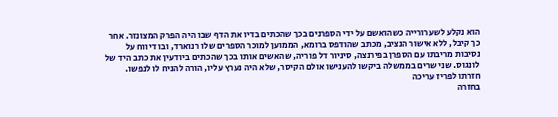הוא נקלע לשערורייה כשהואשם על ידי הספרנים בכך שהכתים בדיו את הדף שבו היה הפרק המצונזר. אחר כך קיבל, ללא אישור הנציב, מכתב שהודפס ברומא, הממוען למוכר הספרים שלו רנוארד, ובו דיווח על נסיבות מריבתו עם הספרן בפירנצה, סיניור דל פוריה, שהאשים אותו בכך שהכתים ביודעין את כתב היד של לונגוס. שני שרים בממשלה ביקשו להענישו אולם הקיסר, שלא היה נערץ עליו, הורה להניח לו לנפשו.
חזרתו לפריז עריכה
בחזרה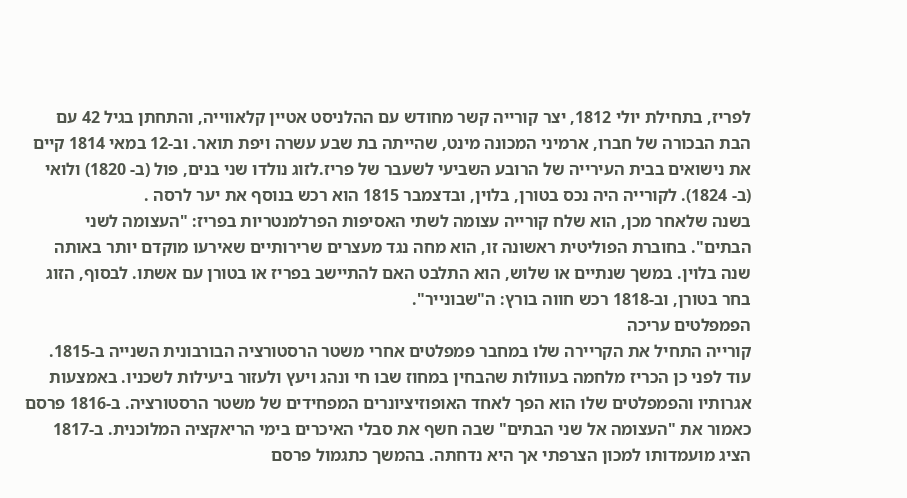לפריז, בתחילת יולי 1812, יצר קורייה קשר מחודש עם ההלניסט אטיין קלאווייה, והתחתן בגיל 42 עם הבת הבכורה של חברו, ארמיני המכונה מינט, שהייתה בת שבע עשרה ויפת תואר. וב-12 במאי 1814 קיים את נישואים בבית העירייה של הרובע השביעי לשעבר של פריז.לזוג נולדו שני בנים, פול (ב- 1820) ולואי (ב- 1824). לקורייה היה נכס בטורן, בלוין, ובדצמבר 1815 הוא רכש בנוסף את יער לרסה .
בשנה שלאחר מכן, הוא שלח קורייה עצומה לשתי האסיפות הפרלמנטריות בפריז: "העצומה לשני הבתים". בחוברת הפוליטית ראשונה זו, הוא מחה נגד מעצרים שרירותיים שאירעו מוקדם יותר באותה שנה בלוין. במשך שנתיים או שלוש, הוא התלבט האם להתיישב בפריז או בטורן עם אשתו. לבסוף, הזוג בחר בטורן, וב-1818 רכש חווה בורץ: ה"שבונייר".
הפמפלטים עריכה
קורייה התחיל את הקריירה שלו במחבר פמפלטים אחרי משטר הרסטורציה הבורבונית השנייה ב-1815. עוד לפני כן הכריז מלחמה בעוולות שהבחין במחוז שבו חי ונהג ויעץ ולעזור ביעילות לשכניו. באמצעות אגרותיו והפמפלטים שלו הוא הפך לאחד האופוזיציונרים המפחידים של משטר הרסטורציה. ב-1816 פרסם כאמור את "העצומה אל שני הבתים" שבה חשף את סבלי האיכרים בימי הריאקציה המלוכנית. ב-1817 הציג מועמדותו למכון הצרפתי אך היא נדחתה. בהמשך כתגמול פרסם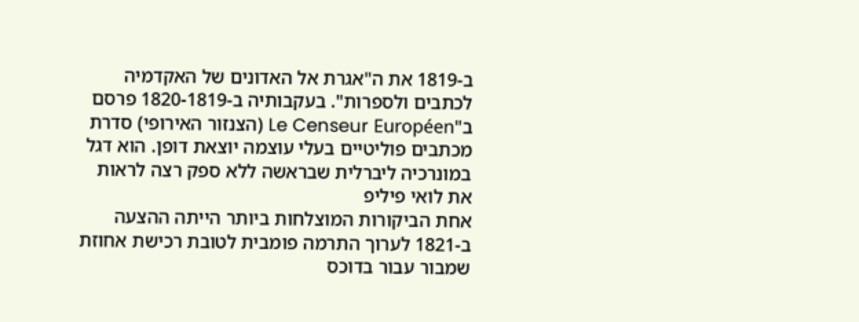ב-1819 את ה"אגרת אל האדונים של האקדמיה לכתבים ולספרות". בעקבותיה ב-1820-1819 פרסם ב"Le Censeur Européen (הצנזור האירופי) סדרת מכתבים פוליטיים בעלי עוצמה יוצאת דופן. הוא דגל במונרכיה ליברלית שבראשה ללא ספק רצה לראות את לואי פיליפ
אחת הביקורות המוצלחות ביותר הייתה ההצעה ב-1821 לערוך התרמה פומבית לטובת רכישת אחוזת שמבור עבור בדוכס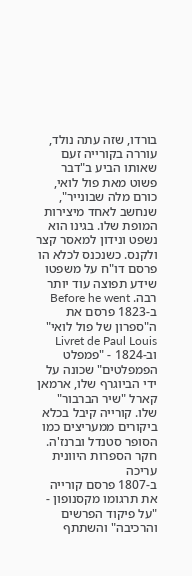בורדו, שזה עתה נולד, עוררה בקורייה זעם שאותו הביע ב"דבר פשוט מאת פול לואי, כורם מלה שבונייר", שנחשב לאחד מיצירות המופת שלו. בגינו הוא נשפט ונידון למאסר קצר ולקנס. כשנכנס לכלא הו פרסם דו"ח על משפטו שידע תפוצה עוד יותר רבה. Before he went ב-1823 פרסם את ה"ספרון של פול לואי" Livret de Paul Louis וב-1824 - "פמפלט הפמפלטים" שכונה על ידי הביוגרף שלו, ארמאן קארל "שיר הברבור" שלו. קורייה קיבל בכלא ביקורים ממעריצים כמו הסופר סטנדל וברנז'ה.
חקר הספרות היוונית עריכה
ב-1807 פרסם קורייה את תרגומו מקסנופון - "על פיקוד הפרשים והרכיבה" והשתתף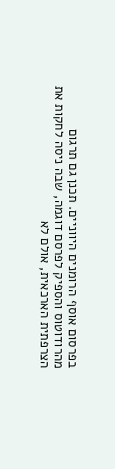בפרסום אוסף הרומנים היווניים. תכנן גם תרגום מהרודוטוס והספיק לפרסם דוגמה, שבה ניסה לחקות את הצרפתית הארכאית, אולם לא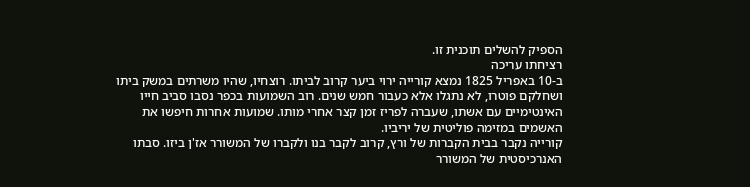הספיק להשלים תוכנית זו.
רציחתו עריכה
ב-10 באפריל 1825 נמצא קורייה ירוי ביער קרוב לביתו. רוצחיו, שהיו משרתים במשק ביתו ושחלקם פוטרו, לא נתגלו אלא כעבור חמש שנים. רוב השמועות בכפר נסבו סביב חייו האינטימיים עם אשתו, שעברה לפריז זמן קצר אחרי מותו. שמועות אחרות חיפשו את האשמים במזימה פוליטית של יריביו.
קורייה נקבר בבית הקברות של ורץ, קרוב לקבר בנו ולקברו של המשורר אז'ן ביזו. סבתו האנרכיסטית של המשורר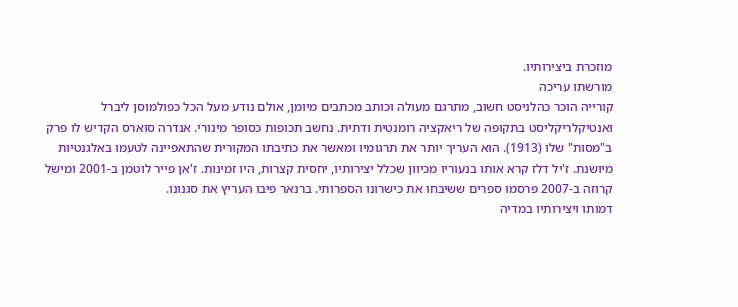מוזכרת ביצירותיו.
מורשתו עריכה
קורייה הוכר כהלניסט חשוב, מתרגם מעולה וכותב מכתבים מיומן, אולם נודע מעל הכל כפולמוסן ליברל ואנטיקלריקליסט בתקופה של ריאקציה רומנטית ודתית. נחשב תכופות כסופר מינורי. אנדרה סוארס הקדיש לו פרק ב"מסות" שלו (1913). הוא העריך יותר את תרגומיו ומאשר את כתיבתו המקורית שהתאפיינה לטעמו באלגנטיות מיושנת. ז'יל דלז קרא אותו בנעוריו מכיוון שכלל יצירותיו, יחסית קצרות, היו זמינות. ז'אן פייר לוטמן ב-2001 ומישל קרוזה ב-2007 פרסמו ספרים ששיבחו את כישרונו הספרותי. ברנאר פיבו העריץ את סגנונו.
דמותו ויצירותיו במדיה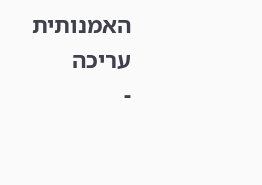האמנותית עריכה
-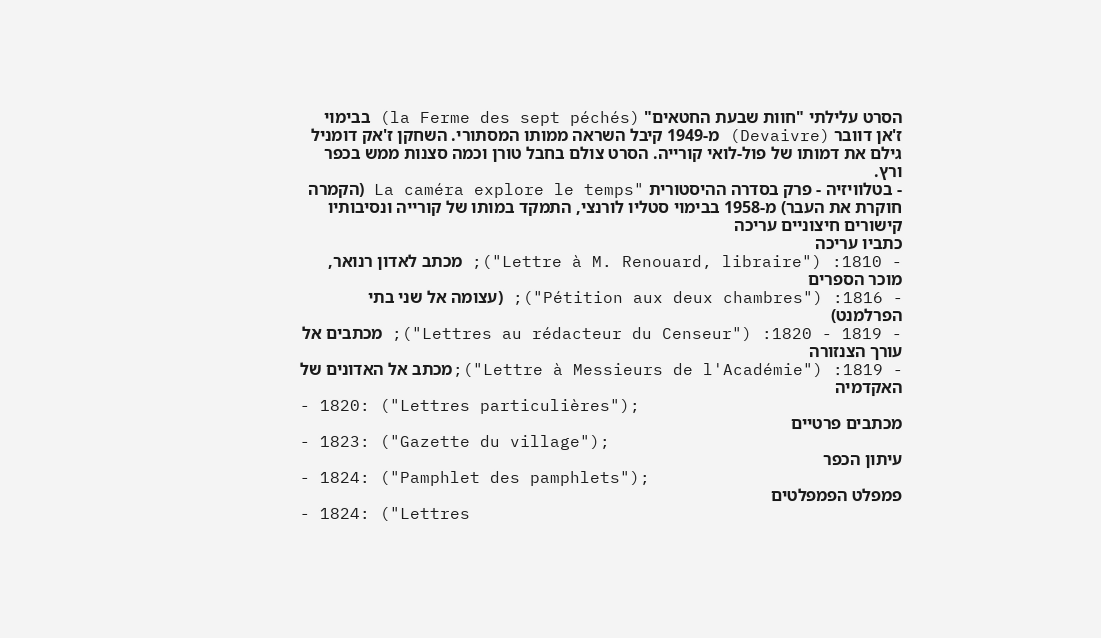הסרט עלילתי "חוות שבעת החטאים" (la Ferme des sept péchés) בבימוי ז'אן דוובר (Devaivre) מ-1949 קיבל השראה ממותו המסתורי. השחקן ז'אק דומניל גילם את דמותו של פול-לואי קורייה. הסרט צולם בחבל טורן וכמה סצנות ממש בכפר ורץ.
- בטלוויזיה - פרק בסדרה ההיסטורית "La caméra explore le temps (הקמרה חוקרת את העבר) מ-1958 בבימוי סטליו לורנצי, התמקד במותו של קורייה ונסיבותיו
קישורים חיצוניים עריכה
כתביו עריכה
- 1810: ("Lettre à M. Renouard, libraire"); מכתב לאדון רנואר, מוכר הספרים
- 1816: ("Pétition aux deux chambres"); (עצומה אל שני בתי הפרלמנט)
- 1819 - 1820: ("Lettres au rédacteur du Censeur"); מכתבים אל עורך הצנזורה
- 1819: ("Lettre à Messieurs de l'Académie");מכתב אל האדונים של האקדמיה
- 1820: ("Lettres particulières");
מכתבים פרטיים
- 1823: ("Gazette du village");
עיתון הכפר
- 1824: ("Pamphlet des pamphlets");
פמפלט הפמפלטים
- 1824: ("Lettres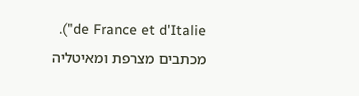de France et d'Italie"). מכתבים מצרפת ומאיטליה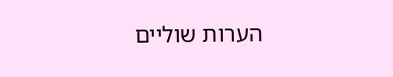הערות שוליים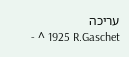עריכה
- ^ 1925 R.Gaschet